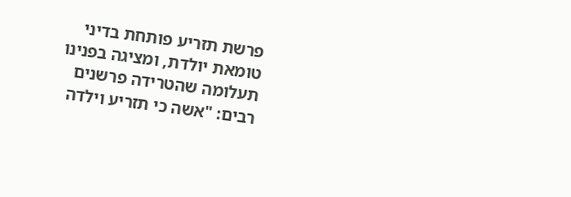פרשת תזריע פותחת בדיני טומאת יולדת, ומציגה בפנינו תעלומה שהטרידה פרשנים רבים: "אשה כי תזריע וילדה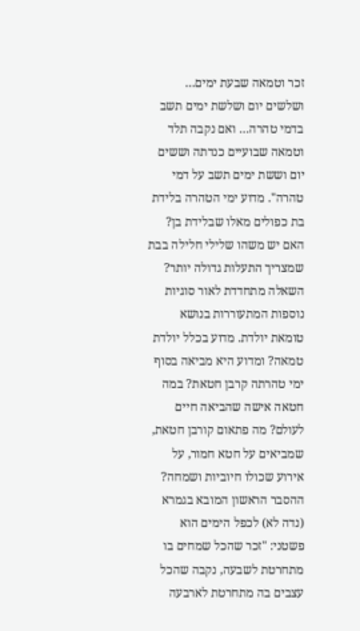זכר וטמאה שבעת ימים… ושלשים יום ושלשת ימים תשב בדמי טהרה… ואם נקבה תלד וטמאה שבועיים כנדתה וששים יום וששת ימים תשב על דמי טהרה". מדוע ימי הטהרה בלידת בת כפולים מאלו שבלידת בן? האם יש משהו שלילי חלילה בבת שמצריך התעלות גדולה יותר?
השאלה מתחדדת לאור סוגיות נוספות המתעוררות בנושא טומאת יולדת. מדוע בכלל יולדת טמאה? ומדוע היא מביאה בסוף ימי טהרתה קרבן חטאת? במה חטאה אישה שהביאה חיים לעולם? מה פתאום קורבן חטאת, שמביאים על חטא חמור, על אירוע שכולו חיוביות ושמחה?
ההסבר הראשון המובא בגמרא (נדה לא) לכפל הימים הוא פשטני: "זכר שהכל שמחים בו מתחרטת לשבעה, נקבה שהכל עצבים בה מתחרטת לארבעה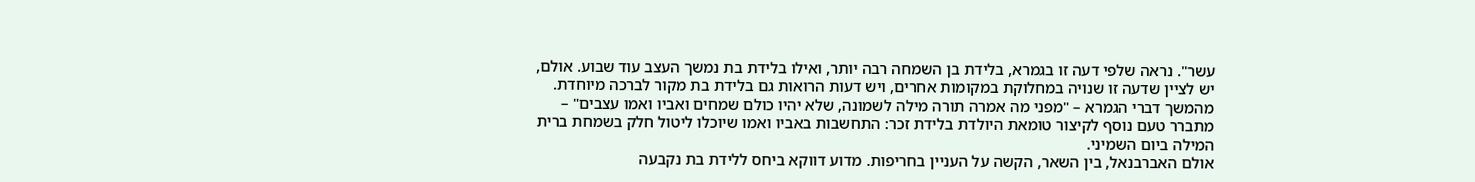עשר". נראה שלפי דעה זו בגמרא, בלידת בן השמחה רבה יותר, ואילו בלידת בת נמשך העצב עוד שבוע. אולם, יש לציין שדעה זו שנויה במחלוקת במקומות אחרים, ויש דעות הרואות גם בלידת בת מקור לברכה מיוחדת.
מהמשך דברי הגמרא – "מפני מה אמרה תורה מילה לשמונה, שלא יהיו כולם שמחים ואביו ואמו עצבים" – מתברר טעם נוסף לקיצור טומאת היולדת בלידת זכר: התחשבות באביו ואמו שיוכלו ליטול חלק בשמחת ברית המילה ביום השמיני.
אולם האברבנאל, בין השאר, הקשה על העניין בחריפות. מדוע דווקא ביחס ללידת בת נקבעה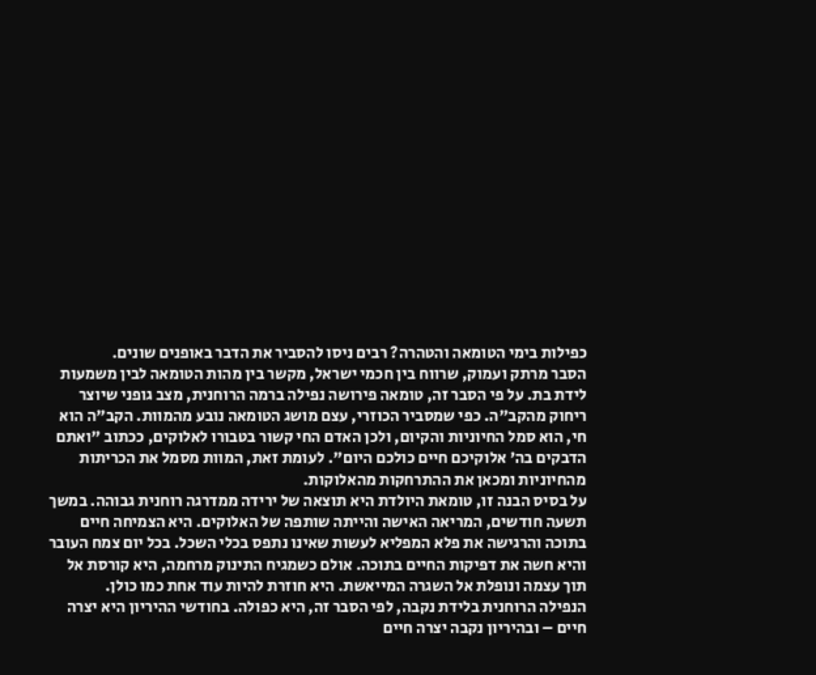כפילות בימי הטומאה והטהרה? רבים ניסו להסביר את הדבר באופנים שונים.
הסבר מרתק ועמוק, שרווח בין חכמי ישראל, מקשר בין מהות הטומאה לבין משמעות לידת בת. על פי הסבר זה, טומאה פירושה נפילה ברמה הרוחנית, מצב גופני שיוצר ריחוק מהקב"ה. כפי שמסביר הכוזרי, עצם מושג הטומאה נובע מהמוות. הקב"ה הוא חי, הוא סמל החיוניות והקיום, ולכן האדם החי קשור בטבורו לאלוקים, ככתוב "ואתם הדבקים בה' אלוקיכם חיים כולכם היום". לעומת זאת, המוות מסמל את הכריתות מהחיוניות ומכאן את ההתרחקות מהאלוקות.
על בסיס הבנה זו, טומאת היולדת היא תוצאה של ירידה ממדרגה רוחנית גבוהה. במשך תשעה חודשים, המריאה האישה והייתה שותפה של האלוקים. היא הצמיחה חיים בתוכה והרגישה את פלא המפליא לעשות שאינו נתפס בכלי השכל. בכל יום צמח העובר והיא חשה את דפיקות החיים בתוכה. אולם כשמגיח התינוק מרחמה, היא קורסת אל תוך עצמה ונופלת אל השגרה המייאשת. היא חוזרת להיות עוד אחת כמו כולן.
הנפילה הרוחנית בלידת נקבה, לפי הסבר זה, היא כפולה. בחודשי ההיריון היא יצרה חיים – ובהיריון נקבה יצרה חיים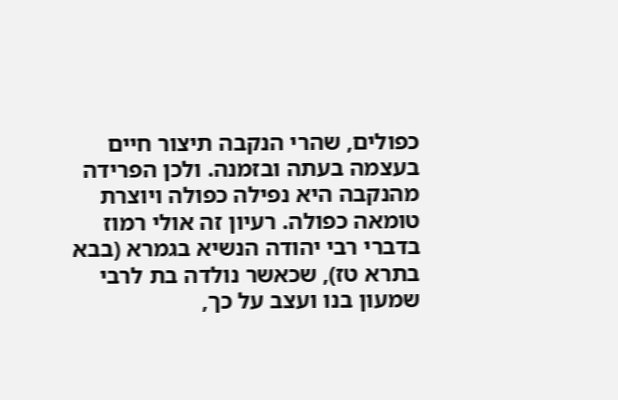כפולים, שהרי הנקבה תיצור חיים בעצמה בעתה ובזמנה. ולכן הפרידה מהנקבה היא נפילה כפולה ויוצרת טומאה כפולה. רעיון זה אולי רמוז בדברי רבי יהודה הנשיא בגמרא (בבא בתרא טז), שכאשר נולדה בת לרבי שמעון בנו ועצב על כך,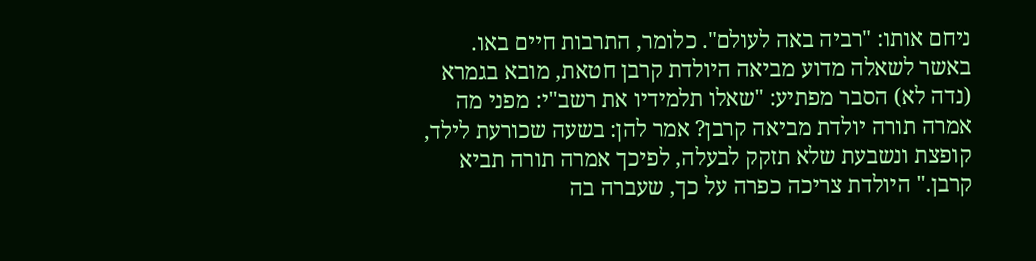ניחם אותו: "רביה באה לעולם". כלומר, התרבות חיים באו.
באשר לשאלה מדוע מביאה היולדת קרבן חטאת, מובא בגמרא (נדה לא) הסבר מפתיע: "שאלו תלמידיו את רשב"י: מפני מה אמרה תורה יולדת מביאה קרבן? אמר להן: בשעה שכורעת לילד, קופצת ונשבעת שלא תזקק לבעלה, לפיכך אמרה תורה תביא קרבן." היולדת צריכה כפרה על כך, שעברה בה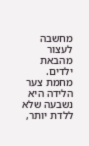מחשבה לעצור מהבאת ילדים. מחמת צער הלידה היא נשבעה שלא ללדת יותר,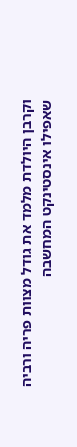וקרבן היולדת מלמד את גודל מצוות פריה ורביה שאפילו אינסטינקט המחשבה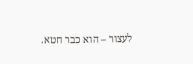לעצור – הוא כבר חטא.